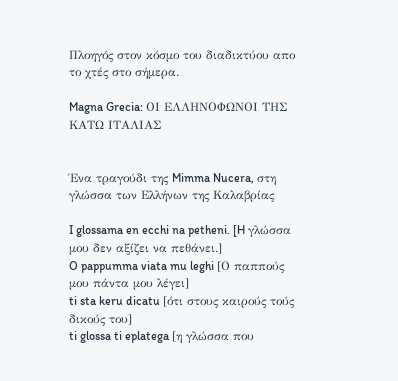Πλοηγός στον κόσμο του διαδικτύου απο το χτές στο σήμερα.

Magna Grecia: ΟΙ ΕΛΛΗΝΟΦΩΝΟΙ ΤΗΣ ΚΑΤΩ ΙΤΑΛΙΑΣ


Ένα τραγούδι της Mimma Nucera, στη γλώσσα των Ελλήνων της Καλαβρίας

I glossama en ecchi na petheni. [H γλώσσα μου δεν αξίζει να πεθάνει.]
O pappumma viata mu leghi [Ο παππούς μου πάντα μου λέγει]
ti sta keru dicatu [ότι στους καιρούς τούς δικούς του]
ti glossa ti eplatega [η γλώσσα που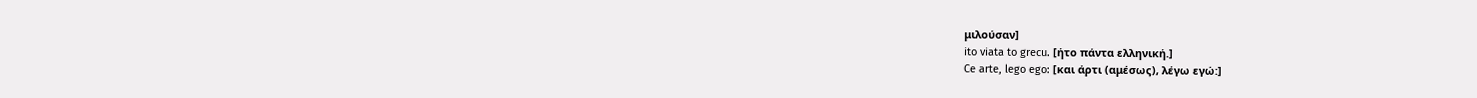μιλούσαν]
ito viata to grecu. [ήτο πάντα ελληνική.]
Ce arte, lego ego: [και άρτι (αμέσως), λέγω εγώ:]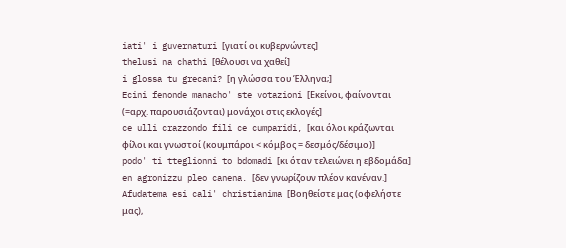iati' i guvernaturi [γιατί οι κυβερνώντες]
thelusi na chathi [θέλουσι να χαθεί]
i glossa tu grecani? [η γλώσσα του Έλληνα;]
Ecini fenonde manacho' ste votazioni [Εκείνοι, φαίνονται (=αρχ. παρουσιάζονται) μονάχοι στις εκλογές]
ce ulli crazzondo fili ce cumparidi, [και όλοι κράζωνται φίλοι και γνωστοί (κουμπάροι < κόμβος = δεσμός/δέσιμο)]
podo' ti tteglionni to bdomadi [κι όταν τελειώνει η εβδομάδα]
en agronizzu pleo canena. [δεν γνωρίζουν πλέον κανέναν.]
Afudatema esi cali' christianima [Βοηθείστε μας (οφελήστε μας),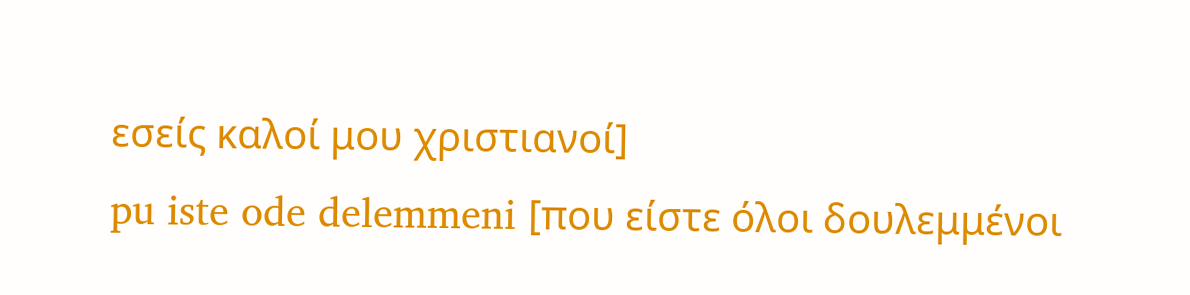εσείς καλοί μου χριστιανοί]
pu iste ode delemmeni [που είστε όλοι δουλεμμένοι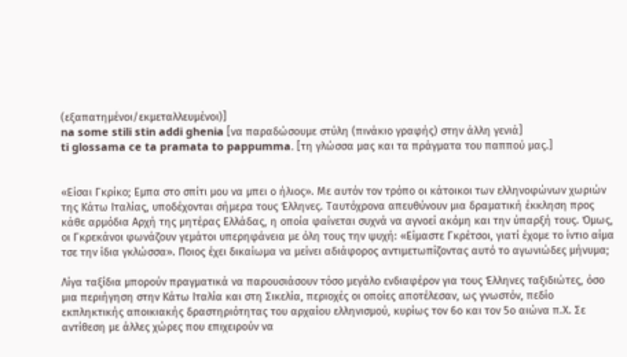(εξαπατημένοι/εκμεταλλευμένοι)]
na some stili stin addi ghenia [να παραδώσουμε στύλη (πινάκιο γραφής) στην άλλη γενιά]
ti glossama ce ta pramata to pappumma. [τη γλώσσα μας και τα πράγματα του παππού μας.]


«Είσαι Γκρίκο; Εμπα στο σπίτι μου να μπει ο ήλιος». Με αυτόν τον τρόπο οι κάτοικοι των ελληνοφώνων χωριών της Κάτω Ιταλίας, υποδέχονται σήμερα τους Έλληνες. Ταυτόχρονα απευθύνουν μια δραματική έκκληση προς κάθε αρμόδια Αρχή της μητέρας Ελλάδας, η οποία φαίνεται συχνά να αγνοεί ακόμη και την ύπαρξή τους. Όμως, οι Γκρεκάνοι φωνάζουν γεμάτοι υπερηφάνεια με όλη τους την ψυχή: «Είμαστε Γκρέτσοι, γιατί έχομε το ίντιο αίμα τσε την ίδια γκλώσσα». Ποιος έχει δικαίωμα να μείνει αδιάφορος αντιμετωπίζοντας αυτό το αγωνιώδες μήνυμα;

Λίγα ταξίδια μπορούν πραγματικά να παρουσιάσουν τόσο μεγάλο ενδιαφέρον για τους Έλληνες ταξιδιώτες, όσο μια περιήγηση στην Κάτω Ιταλία και στη Σικελία, περιοχές οι οποίες αποτέλεσαν, ως γνωστόν, πεδίο εκπληκτικής αποικιακής δραστηριότητας του αρχαίου ελληνισμού, κυρίως τον 6ο και τον 5ο αιώνα π.Χ. Σε αντίθεση με άλλες χώρες που επιχειρούν να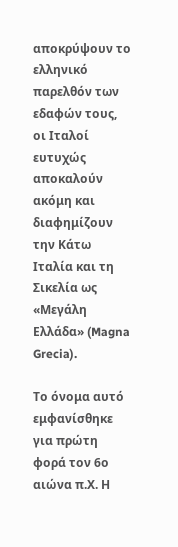αποκρύψουν το ελληνικό παρελθόν των εδαφών τους, οι Ιταλοί ευτυχώς αποκαλούν ακόμη και διαφημίζουν την Κάτω Ιταλία και τη Σικελία ως «Μεγάλη Ελλάδα» (Magna Grecia).

Το όνομα αυτό εμφανίσθηκε για πρώτη φορά τον 6ο αιώνα π.Χ. Η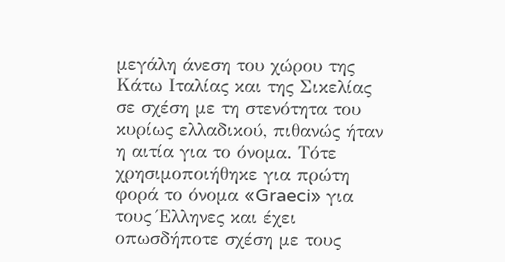μεγάλη άνεση του χώρου της Κάτω Ιταλίας και της Σικελίας σε σχέση με τη στενότητα του κυρίως ελλαδικού, πιθανώς ήταν η αιτία για το όνομα. Τότε χρησιμοποιήθηκε για πρώτη φορά το όνομα «Graeci» για τους Έλληνες και έχει οπωσδήποτε σχέση με τους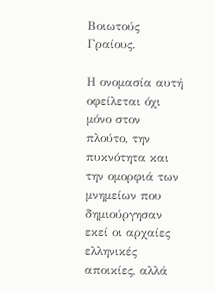Βοιωτούς Γραίους.

Η ονομασία αυτή οφείλεται όχι μόνο στον πλούτο, την πυκνότητα και την ομορφιά των μνημείων που δημιούργησαν εκεί οι αρχαίες ελληνικές αποικίες, αλλά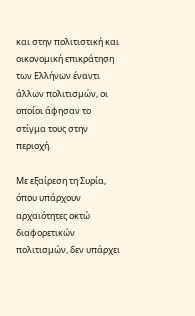και στην πολιτιστική και οικονομική επικράτηση των Ελλήνων έναντι άλλων πολιτισμών, οι οποίοι άφησαν το στίγμα τους στην περιοχή.

Με εξαίρεση τη Συρία, όπου υπάρχουν αρχαιότητες οκτώ διαφορετικών πολιτισμών, δεν υπάρχει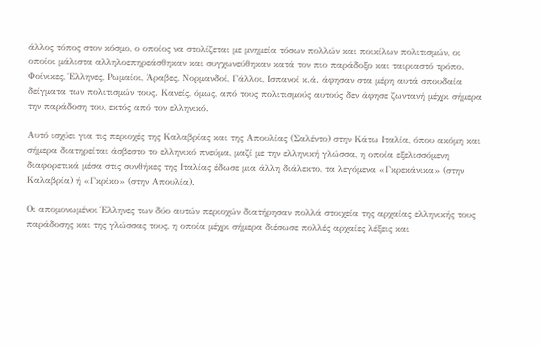άλλος τόπος στον κόσμο, ο οποίος να στολίζεται με μνημεία τόσων πολλών και ποικίλων πολιτισμών, οι οποίοι μάλιστα αλληλοεπηρεάσθηκαν και συγχωνεύθηκαν κατά τον πιο παράδοξο και ταιριαστό τρόπο. Φοίνικες, Έλληνες, Ρωμαίοι, Άραβες, Νορμανδοί, Γάλλοι, Ισπανοί κ.ά. άφησαν στα μέρη αυτά σπουδαία δείγματα των πολιτισμών τους. Κανείς, όμως, από τους πολιτισμούς αυτούς δεν άφησε ζωντανή μέχρι σήμερα την παράδοση του, εκτός από τον ελληνικό.

Αυτό ισχύει για τις περιοχές της Καλαβρίας και της Απουλίας (Σαλέντο) στην Κάτω Ιταλία, όπου ακόμη και σήμερα διατηρείται άσβεστο το ελληνικό πνεύμα, μαζί με την ελληνική γλώσσα, η οποία εξελισσόμενη διαφορετικά μέσα στις συνθήκες της Ιταλίας έδωσε μια άλλη διάλεκτο, τα λεγόμενα «Γκρεκάνικα» (στην Καλαβρία) ή «Γκρίκο» (στην Απουλία).

Οι απομονωμένοι Έλληνες των δύο αυτών περιοχών διατήρησαν πολλά στοιχεία της αρχαίας ελληνικής τους παράδοσης και της γλώσσας τους, η οποία μέχρι σήμερα διέσωσε πολλές αρχαίες λέξεις και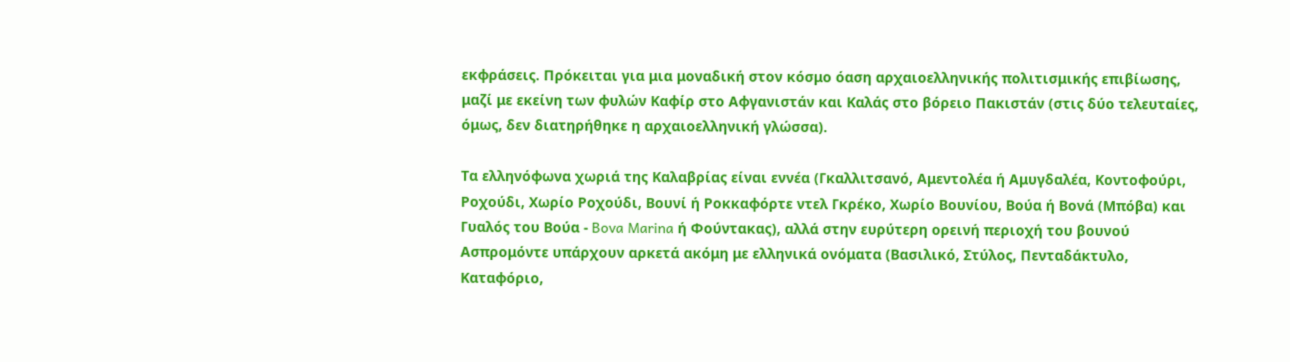εκφράσεις. Πρόκειται για μια μοναδική στον κόσμο όαση αρχαιοελληνικής πολιτισμικής επιβίωσης, μαζί με εκείνη των φυλών Καφίρ στο Αφγανιστάν και Καλάς στο βόρειο Πακιστάν (στις δύο τελευταίες, όμως, δεν διατηρήθηκε η αρχαιοελληνική γλώσσα).

Τα ελληνόφωνα χωριά της Καλαβρίας είναι εννέα (Γκαλλιτσανό, Αμεντολέα ή Αμυγδαλέα, Kοντοφούρι, Ροχούδι, Χωρίο Ροχούδι, Βουνί ή Ροκκαφόρτε ντελ Γκρέκο, Χωρίο Βουνίου, Βούα ή Βονά (Μπόβα) και Γυαλός του Βούα - Bova Marina ή Φούντακας), αλλά στην ευρύτερη ορεινή περιοχή του βουνού Ασπρομόντε υπάρχουν αρκετά ακόμη με ελληνικά ονόματα (Βασιλικό, Στύλος, Πενταδάκτυλο, Καταφόριο,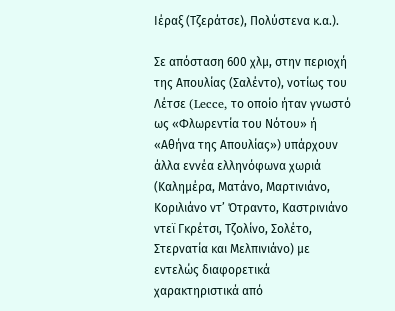Ιέραξ (Τζεράτσε), Πολύστενα κ.α.).

Σε απόσταση 600 χλμ, στην περιοχή της Απουλίας (Σαλέντο), νοτίως του Λέτσε (Lecce, το οποίο ήταν γνωστό ως «Φλωρεντία του Νότου» ή «Αθήνα της Απουλίας») υπάρχουν άλλα εννέα ελληνόφωνα χωριά (Καλημέρα, Ματάνο, Μαρτινιάνο, Κοριλιάνο ντ’ Ότραντο, Καστρινιάνο ντεϊ Γκρέτσι, Τζολίνο, Σολέτο, Στερνατία και Μελπινιάνο) με εντελώς διαφορετικά χαρακτηριστικά από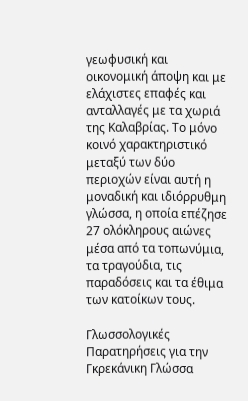γεωφυσική και οικονομική άποψη και με ελάχιστες επαφές και ανταλλαγές με τα χωριά της Καλαβρίας. Το μόνο κοινό χαρακτηριστικό μεταξύ των δύο περιοχών είναι αυτή η μοναδική και ιδιόρρυθμη γλώσσα, η οποία επέζησε 27 ολόκληρους αιώνες μέσα από τα τοπωνύμια, τα τραγούδια, τις παραδόσεις και τα έθιμα των κατοίκων τους.

Γλωσσολογικές Παρατηρήσεις για την Γκρεκάνικη Γλώσσα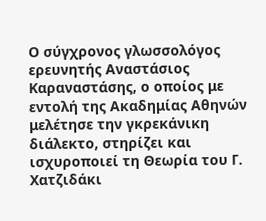Ο σύγχρονος γλωσσολόγος ερευνητής Αναστάσιος Καραναστάσης, ο οποίος με εντολή της Ακαδημίας Αθηνών μελέτησε την γκρεκάνικη διάλεκτο, στηρίζει και ισχυροποιεί τη Θεωρία του Γ. Χατζιδάκι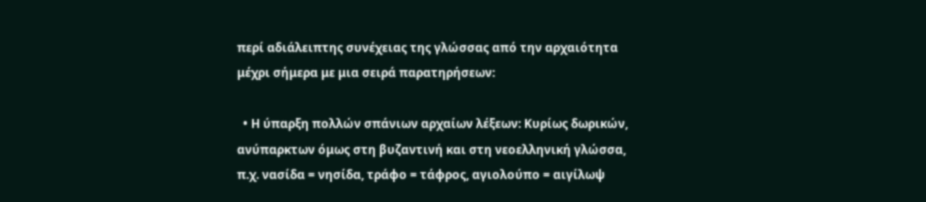περί αδιάλειπτης συνέχειας της γλώσσας από την αρχαιότητα μέχρι σήμερα με μια σειρά παρατηρήσεων:

  • Η ύπαρξη πολλών σπάνιων αρχαίων λέξεων: Κυρίως δωρικών, ανύπαρκτων όμως στη βυζαντινή και στη νεοελληνική γλώσσα, π.χ. νασίδα = νησίδα, τράφο = τάφρος, αγιολούπο = αιγίλωψ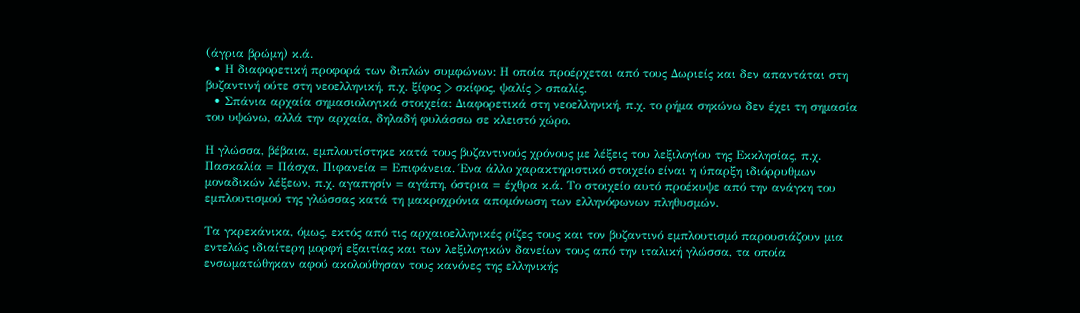(άγρια βρώμη) κ.ά.
  • Η διαφορετική προφορά των διπλών συμφώνων: Η οποία προέρχεται από τους Δωριείς και δεν απαντάται στη βυζαντινή ούτε στη νεοελληνική, π.χ. ξίφος > σκίφος, ψαλίς > σπαλίς.
  • Σπάνια αρχαία σημασιολογικά στοιχεία: Διαφορετικά στη νεοελληνική, π.χ. το ρήμα σηκώνω δεν έχει τη σημασία του υψώνω, αλλά την αρχαία, δηλαδή φυλάσσω σε κλειστό χώρο.

Η γλώσσα, βέβαια, εμπλουτίστηκε κατά τους βυζαντινούς χρόνους με λέξεις του λεξιλογίου της Εκκλησίας, π.χ. Πασκαλία = Πάσχα, Πιφανεία = Επιφάνεια. Ένα άλλο χαρακτηριστικό στοιχείο είναι η ύπαρξη ιδιόρρυθμων μοναδικών λέξεων, π.χ. αγαπησίν = αγάπη, όστρια = έχθρα κ.ά. Το στοιχείο αυτό προέκυψε από την ανάγκη του εμπλουτισμού της γλώσσας κατά τη μακροχρόνια απομόνωση των ελληνόφωνων πληθυσμών.

Τα γκρεκάνικα, όμως, εκτός από τις αρχαιοελληνικές ρίζες τους και τον βυζαντινό εμπλουτισμό παρουσιάζουν μια εντελώς ιδιαίτερη μορφή εξαιτίας και των λεξιλογικών δανείων τους από την ιταλική γλώσσα, τα οποία ενσωματώθηκαν αφού ακολούθησαν τους κανόνες της ελληνικής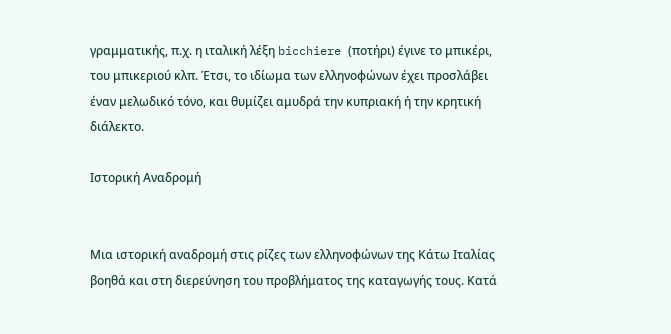γραμματικής, π.χ. η ιταλική λέξη bicchiere (ποτήρι) έγινε το μπικέρι, του μπικεριού κλπ. Έτσι, το ιδίωμα των ελληνοφώνων έχει προσλάβει έναν μελωδικό τόνο, και θυμίζει αμυδρά την κυπριακή ή την κρητική διάλεκτο.

Ιστορική Αναδρομή


Μια ιστορική αναδρομή στις ρίζες των ελληνοφώνων της Κάτω Ιταλίας βοηθά και στη διερεύνηση του προβλήματος της καταγωγής τους. Κατά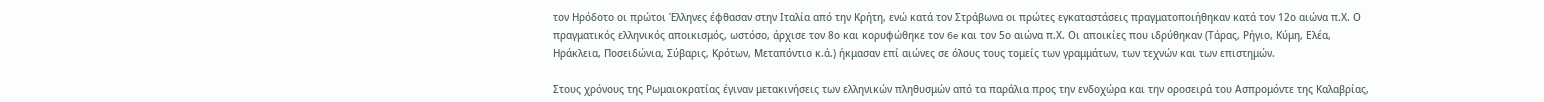τον Ηρόδοτο οι πρώτοι Έλληνες έφθασαν στην Ιταλία από την Κρήτη, ενώ κατά τον Στράβωνα οι πρώτες εγκαταστάσεις πραγματοποιήθηκαν κατά τον 12ο αιώνα π.Χ. Ο πραγματικός ελληνικός αποικισμός, ωστόσο, άρχισε τον 8ο και κορυφώθηκε τον 6e και τον 5ο αιώνα π.Χ. Οι αποικίες που ιδρύθηκαν (Τάρας, Ρήγιο, Κύμη, Ελέα, Ηράκλεια, Ποσειδώνια, Σύβαρις, Κρότων, Μεταπόντιο κ.ά.) ήκμασαν επί αιώνες σε όλους τους τομείς των γραμμάτων, των τεχνών και των επιστημών.

Στους χρόνους της Ρωμαιοκρατίας έγιναν μετακινήσεις των ελληνικών πληθυσμών από τα παράλια προς την ενδοχώρα και την οροσειρά του Ασπρομόντε της Καλαβρίας,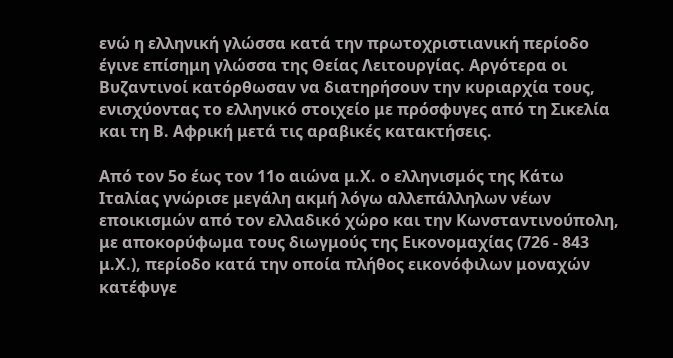ενώ η ελληνική γλώσσα κατά την πρωτοχριστιανική περίοδο έγινε επίσημη γλώσσα της Θείας Λειτουργίας. Αργότερα οι Βυζαντινοί κατόρθωσαν να διατηρήσουν την κυριαρχία τους, ενισχύοντας το ελληνικό στοιχείο με πρόσφυγες από τη Σικελία και τη Β. Αφρική μετά τις αραβικές κατακτήσεις.

Από τον 5ο έως τον 11ο αιώνα μ.Χ. ο ελληνισμός της Κάτω Ιταλίας γνώρισε μεγάλη ακμή λόγω αλλεπάλληλων νέων εποικισμών από τον ελλαδικό χώρο και την Κωνσταντινούπολη, με αποκορύφωμα τους διωγμούς της Εικονομαχίας (726 - 843 μ.Χ.), περίοδο κατά την οποία πλήθος εικονόφιλων μοναχών κατέφυγε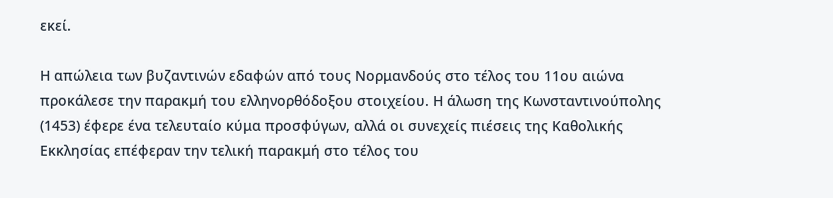εκεί.

Η απώλεια των βυζαντινών εδαφών από τους Νορμανδούς στο τέλος του 11ου αιώνα προκάλεσε την παρακμή του ελληνορθόδοξου στοιχείου. Η άλωση της Κωνσταντινούπολης (1453) έφερε ένα τελευταίο κύμα προσφύγων, αλλά οι συνεχείς πιέσεις της Καθολικής Εκκλησίας επέφεραν την τελική παρακμή στο τέλος του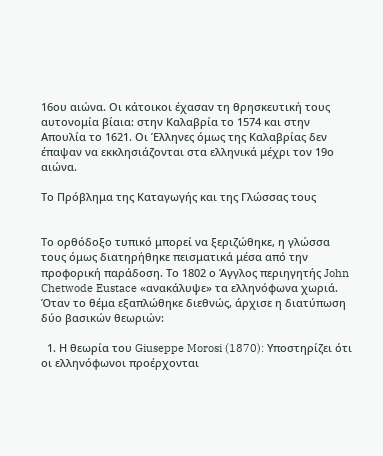16ου αιώνα. Οι κάτοικοι έχασαν τη θρησκευτική τους αυτονομία βίαια: στην Καλαβρία το 1574 και στην Απουλία το 1621. Οι Έλληνες όμως της Καλαβρίας δεν έπαψαν να εκκλησιάζονται στα ελληνικά μέχρι τον 19ο αιώνα.

Το Πρόβλημα της Καταγωγής και της Γλώσσας τους


Το ορθόδοξο τυπικό μπορεί να ξεριζώθηκε, η γλώσσα τους όμως διατηρήθηκε πεισματικά μέσα από την προφορική παράδοση. Το 1802 ο Άγγλος περιηγητής John Chetwode Eustace «ανακάλυψε» τα ελληνόφωνα χωριά. Όταν το θέμα εξαπλώθηκε διεθνώς, άρχισε η διατύπωση δύο βασικών θεωριών:

  1. Η θεωρία του Giuseppe Morosi (1870): Υποστηρίζει ότι οι ελληνόφωνοι προέρχονται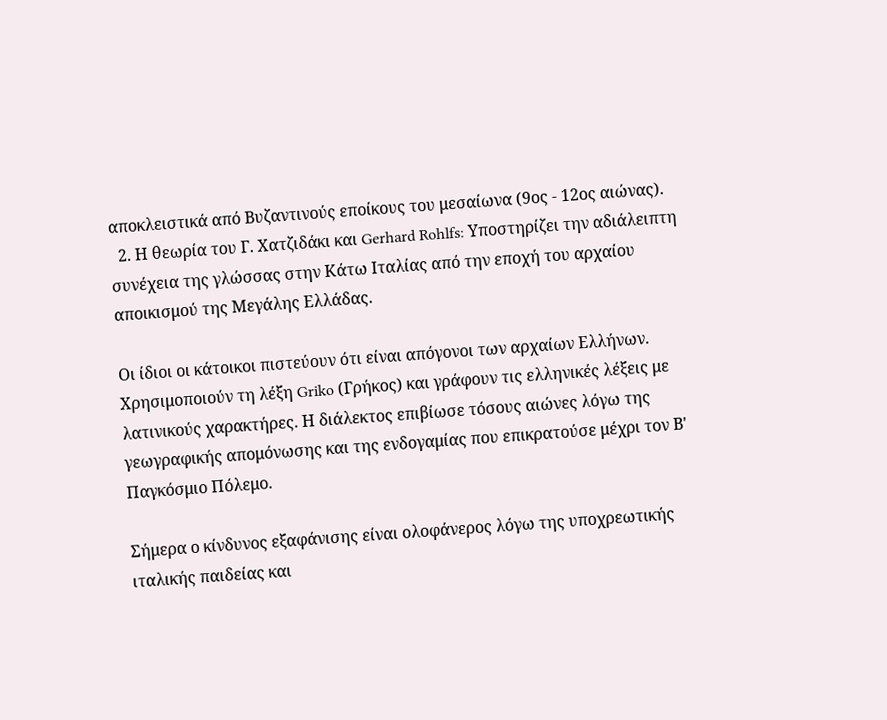αποκλειστικά από Βυζαντινούς εποίκους του μεσαίωνα (9ος - 12ος αιώνας).
  2. Η θεωρία του Γ. Χατζιδάκι και Gerhard Rohlfs: Υποστηρίζει την αδιάλειπτη συνέχεια της γλώσσας στην Κάτω Ιταλίας από την εποχή του αρχαίου αποικισμού της Μεγάλης Ελλάδας.

Οι ίδιοι οι κάτοικοι πιστεύουν ότι είναι απόγονοι των αρχαίων Ελλήνων. Χρησιμοποιούν τη λέξη Griko (Γρήκος) και γράφουν τις ελληνικές λέξεις με λατινικούς χαρακτήρες. Η διάλεκτος επιβίωσε τόσους αιώνες λόγω της γεωγραφικής απομόνωσης και της ενδογαμίας που επικρατούσε μέχρι τον Β' Παγκόσμιο Πόλεμο.

Σήμερα ο κίνδυνος εξαφάνισης είναι ολοφάνερος λόγω της υποχρεωτικής ιταλικής παιδείας και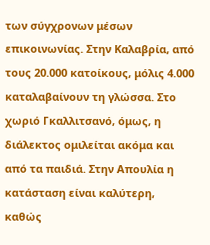των σύγχρονων μέσων επικοινωνίας. Στην Καλαβρία, από τους 20.000 κατοίκους, μόλις 4.000 καταλαβαίνουν τη γλώσσα. Στο χωριό Γκαλλιτσανό, όμως, η διάλεκτος ομιλείται ακόμα και από τα παιδιά. Στην Απουλία η κατάσταση είναι καλύτερη, καθώς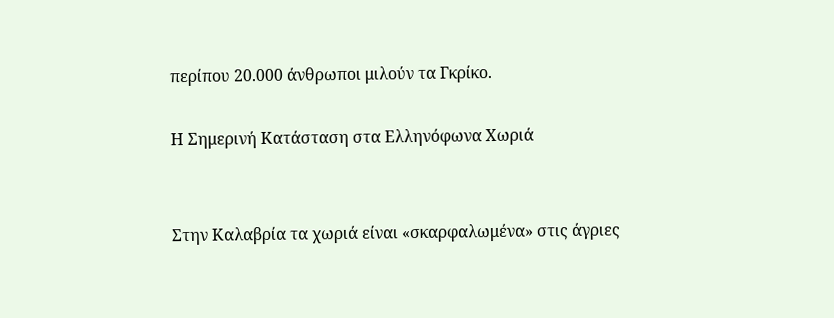περίπου 20.000 άνθρωποι μιλούν τα Γκρίκο.

Η Σημερινή Κατάσταση στα Ελληνόφωνα Χωριά


Στην Καλαβρία τα χωριά είναι «σκαρφαλωμένα» στις άγριες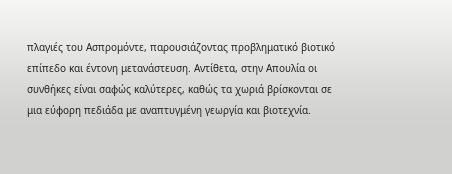πλαγιές του Ασπρομόντε, παρουσιάζοντας προβληματικό βιοτικό επίπεδο και έντονη μετανάστευση. Αντίθετα, στην Απουλία οι συνθήκες είναι σαφώς καλύτερες, καθώς τα χωριά βρίσκονται σε μια εύφορη πεδιάδα με αναπτυγμένη γεωργία και βιοτεχνία.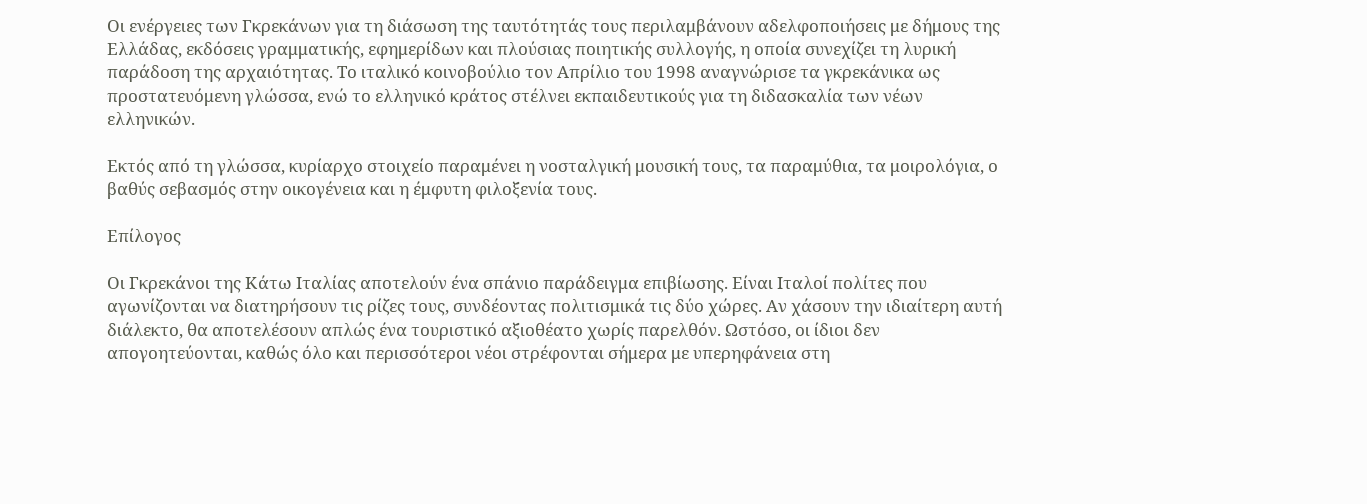Οι ενέργειες των Γκρεκάνων για τη διάσωση της ταυτότητάς τους περιλαμβάνουν αδελφοποιήσεις με δήμους της Ελλάδας, εκδόσεις γραμματικής, εφημερίδων και πλούσιας ποιητικής συλλογής, η οποία συνεχίζει τη λυρική παράδοση της αρχαιότητας. Το ιταλικό κοινοβούλιο τον Απρίλιο του 1998 αναγνώρισε τα γκρεκάνικα ως προστατευόμενη γλώσσα, ενώ το ελληνικό κράτος στέλνει εκπαιδευτικούς για τη διδασκαλία των νέων ελληνικών.

Εκτός από τη γλώσσα, κυρίαρχο στοιχείο παραμένει η νοσταλγική μουσική τους, τα παραμύθια, τα μοιρολόγια, ο βαθύς σεβασμός στην οικογένεια και η έμφυτη φιλοξενία τους.

Επίλογος

Οι Γκρεκάνοι της Κάτω Ιταλίας αποτελούν ένα σπάνιο παράδειγμα επιβίωσης. Είναι Ιταλοί πολίτες που αγωνίζονται να διατηρήσουν τις ρίζες τους, συνδέοντας πολιτισμικά τις δύο χώρες. Αν χάσουν την ιδιαίτερη αυτή διάλεκτο, θα αποτελέσουν απλώς ένα τουριστικό αξιοθέατο χωρίς παρελθόν. Ωστόσο, οι ίδιοι δεν απογοητεύονται, καθώς όλο και περισσότεροι νέοι στρέφονται σήμερα με υπερηφάνεια στη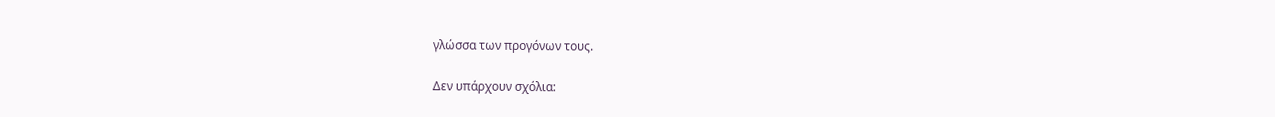γλώσσα των προγόνων τους.

Δεν υπάρχουν σχόλια: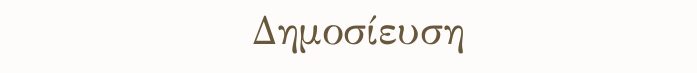Δημοσίευση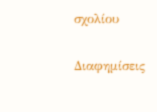σχολίου

Διαφημίσεις